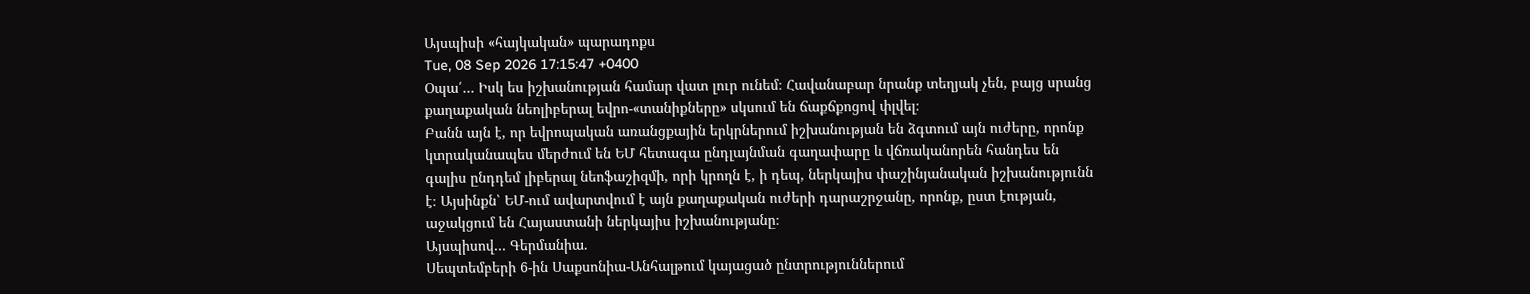Այսպիսի «հայկական» պարադոքս
Tue, 08 Sep 2026 17:15:47 +0400
Օպա՛… Իսկ ես իշխանության համար վատ լուր ունեմ։ Հավանաբար նրանք տեղյակ չեն, բայց սրանց քաղաքական նեոլիբերալ եվրո-«տանիքները» սկսում են ճաքճքոցով փլվել։
Բանն այն է, որ եվրոպական առանցքային երկրներում իշխանության են ձգտում այն ուժերը, որոնք կտրականապես մերժում են ԵՄ հետագա ընդլայնման գաղափարը և վճռականորեն հանդես են գալիս ընդդեմ լիբերալ նեոֆաշիզմի, որի կրողն է, ի դեպ, ներկայիս փաշինյանական իշխանությունն է։ Այսինքն՝ ԵՄ-ում ավարտվում է այն քաղաքական ուժերի դարաշրջանը, որոնք, ըստ էության, աջակցում են Հայաստանի ներկայիս իշխանությանը։
Այսպիսով… Գերմանիա.
Սեպտեմբերի 6-ին Սաքսոնիա-Անհալթում կայացած ընտրություններում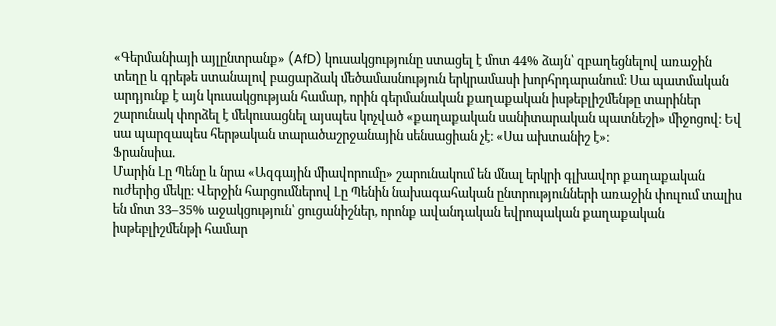«Գերմանիայի այլընտրանք» (AfD) կուսակցությունը ստացել է մոտ 44% ձայն՝ զբաղեցնելով առաջին տեղը և գրեթե ստանալով բացարձակ մեծամասնություն երկրամասի խորհրդարանում։ Սա պատմական արդյունք է այն կուսակցության համար, որին գերմանական քաղաքական իսթեբլիշմենթը տարիներ շարունակ փորձել է մեկուսացնել այսպես կոչված «քաղաքական սանիտարական պատնեշի» միջոցով։ Եվ սա պարզապես հերթական տարածաշրջանային սենսացիան չէ։ «Սա ախտանիշ է»։
Ֆրանսիա.
Մարին Լը Պենը և նրա «Ազգային միավորումը» շարունակում են մնալ երկրի գլխավոր քաղաքական ուժերից մեկը։ Վերջին հարցումներով Լը Պենին նախագահական ընտրությունների առաջին փուլում տալիս են մոտ 33–35% աջակցություն՝ ցուցանիշներ, որոնք ավանդական եվրոպական քաղաքական իսթեբլիշմենթի համար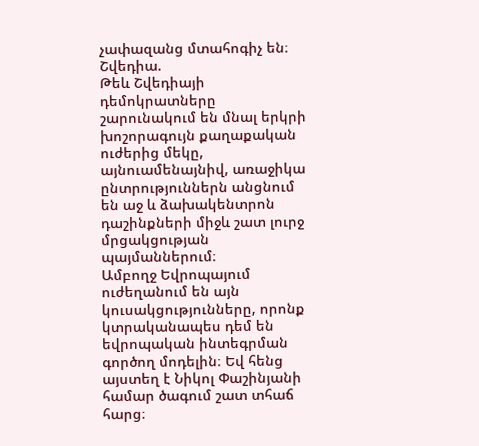չափազանց մտահոգիչ են։
Շվեդիա.
Թեև Շվեդիայի դեմոկրատները շարունակում են մնալ երկրի խոշորագույն քաղաքական ուժերից մեկը, այնուամենայնիվ, առաջիկա ընտրություններն անցնում են աջ և ձախակենտրոն դաշինքների միջև շատ լուրջ մրցակցության պայմաններում։
Ամբողջ Եվրոպայում ուժեղանում են այն կուսակցությունները, որոնք կտրականապես դեմ են եվրոպական ինտեգրման գործող մոդելին։ Եվ հենց այստեղ է Նիկոլ Փաշինյանի համար ծագում շատ տհաճ հարց։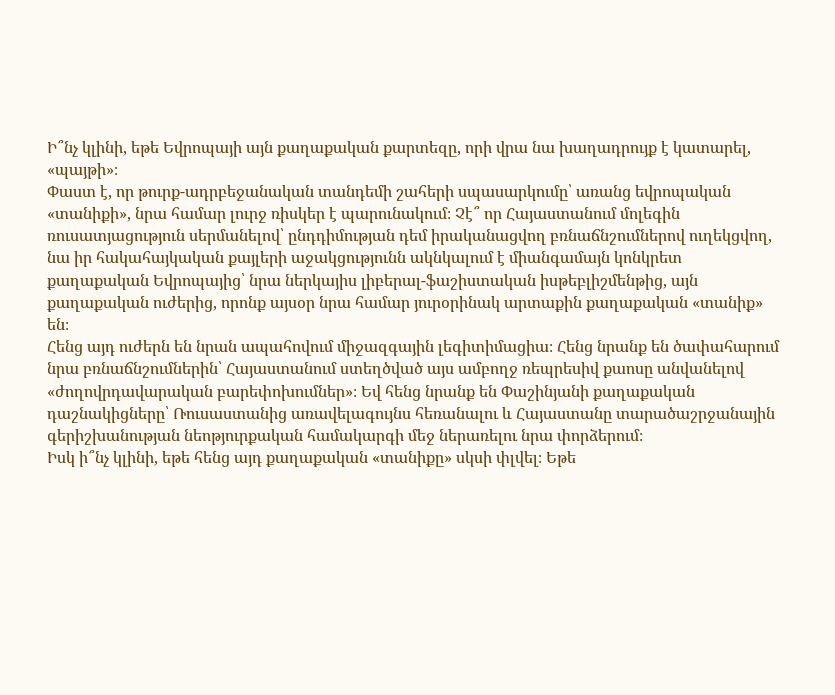Ի՞նչ կլինի, եթե Եվրոպայի այն քաղաքական քարտեզը, որի վրա նա խաղադրույք է կատարել, «պայթի»։
Փաստ է, որ թուրք-ադրբեջանական տանդեմի շահերի սպասարկումը՝ առանց եվրոպական «տանիքի», նրա համար լուրջ ռիսկեր է պարունակում։ Չէ՞ որ Հայաստանում մոլեգին ռուսատյացություն սերմանելով՝ ընդդիմության դեմ իրականացվող բռնաճնշումներով ուղեկցվող, նա իր հակահայկական քայլերի աջակցությունն ակնկալում է միանգամայն կոնկրետ քաղաքական Եվրոպայից՝ նրա ներկայիս լիբերալ-ֆաշիստական իսթեբլիշմենթից, այն քաղաքական ուժերից, որոնք այսօր նրա համար յուրօրինակ արտաքին քաղաքական «տանիք» են։
Հենց այդ ուժերն են նրան ապահովում միջազգային լեգիտիմացիա։ Հենց նրանք են ծափահարում նրա բռնաճնշումներին՝ Հայաստանում ստեղծված այս ամբողջ ռեպրեսիվ քաոսը անվանելով «ժողովրդավարական բարեփոխումներ»։ Եվ հենց նրանք են Փաշինյանի քաղաքական դաշնակիցները՝ Ռուսաստանից առավելագույնս հեռանալու և Հայաստանը տարածաշրջանային գերիշխանության նեոթյուրքական համակարգի մեջ ներառելու նրա փորձերում։
Իսկ ի՞նչ կլինի, եթե հենց այդ քաղաքական «տանիքը» սկսի փլվել։ Եթե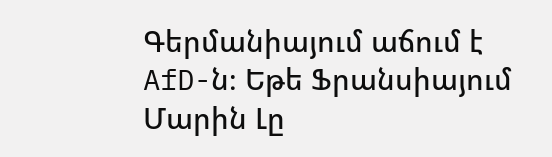Գերմանիայում աճում է AfD-ն։ Եթե Ֆրանսիայում Մարին Լը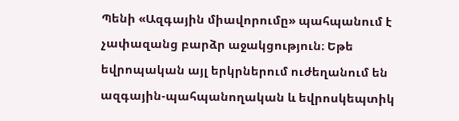Պենի «Ազգային միավորումը» պահպանում է չափազանց բարձր աջակցություն։ Եթե եվրոպական այլ երկրներում ուժեղանում են ազգային-պահպանողական և եվրոսկեպտիկ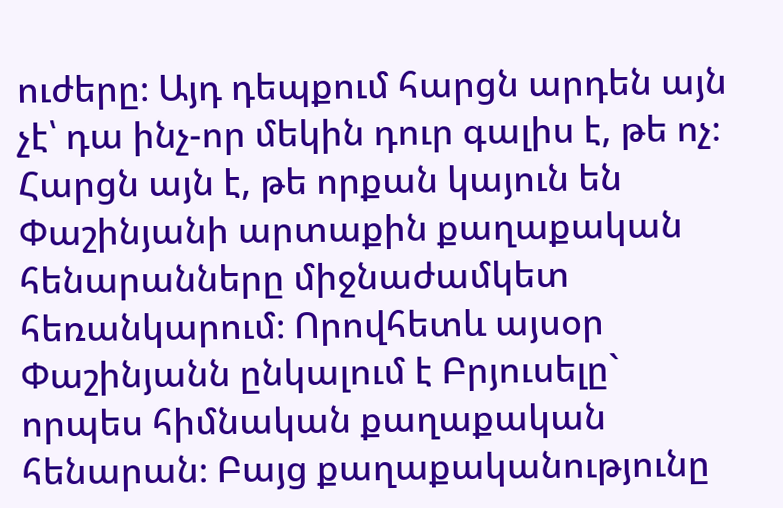ուժերը։ Այդ դեպքում հարցն արդեն այն չէ՝ դա ինչ-որ մեկին դուր գալիս է, թե ոչ։
Հարցն այն է, թե որքան կայուն են Փաշինյանի արտաքին քաղաքական հենարանները միջնաժամկետ հեռանկարում։ Որովհետև այսօր Փաշինյանն ընկալում է Բրյուսելը` որպես հիմնական քաղաքական հենարան։ Բայց քաղաքականությունը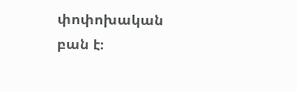փոփոխական բան է։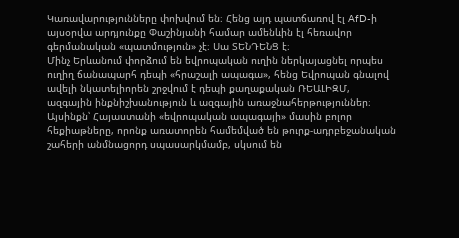Կառավարությունները փոխվում են։ Հենց այդ պատճառով էլ AfD-ի այսօրվա արդյունքը Փաշինյանի համար ամենևին էլ հեռավոր գերմանական «պատմություն» չէ։ Սա ՏԵՆԴԵՆՑ է։
Մինչ Երևանում փորձում են եվրոպական ուղին ներկայացնել որպես ուղիղ ճանապարհ դեպի «հրաշալի ապագա», հենց Եվրոպան գնալով ավելի նկատելիորեն շրջվում է դեպի քաղաքական ՌԵԱԼԻԶՄ, ազգային ինքնիշխանություն և ազգային առաջնահերթություններ։
Այսինքն՝ Հայաստանի «եվրոպական ապագայի» մասին բոլոր հեքիաթները, որոնք առատորեն համեմված են թուրք-ադրբեջանական շահերի անմնացորդ սպասարկմամբ, սկսում են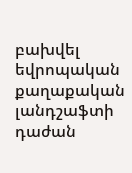բախվել եվրոպական քաղաքական լանդշաֆտի դաժան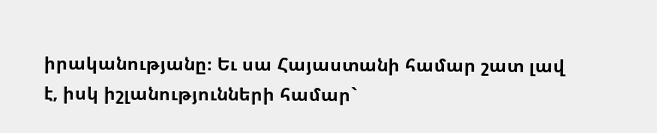իրականությանը։ Եւ սա Հայաստանի համար շատ լավ է, իսկ իշլանությունների համար`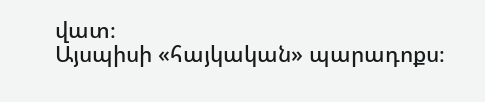վատ։
Այսպիսի «հայկական» պարադոքս։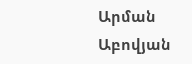Արման Աբովյան